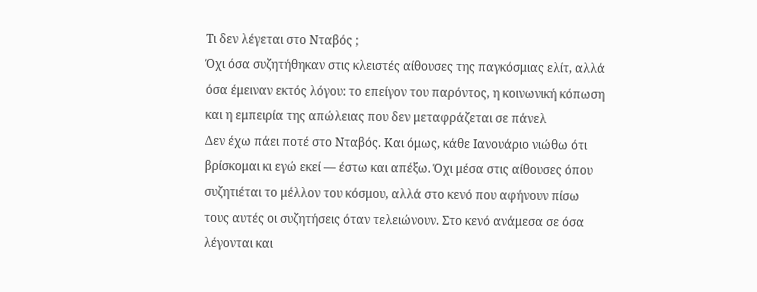Τι δεν λέγεται στο Νταβός ;
Όχι όσα συζητήθηκαν στις κλειστές αίθουσες της παγκόσμιας ελίτ, αλλά όσα έμειναν εκτός λόγου: το επείγον του παρόντος, η κοινωνική κόπωση και η εμπειρία της απώλειας που δεν μεταφράζεται σε πάνελ
Δεν έχω πάει ποτέ στο Νταβός. Και όμως, κάθε Ιανουάριο νιώθω ότι βρίσκομαι κι εγώ εκεί — έστω και απέξω. Όχι μέσα στις αίθουσες όπου συζητιέται το μέλλον του κόσμου, αλλά στο κενό που αφήνουν πίσω τους αυτές οι συζητήσεις όταν τελειώνουν. Στο κενό ανάμεσα σε όσα λέγονται και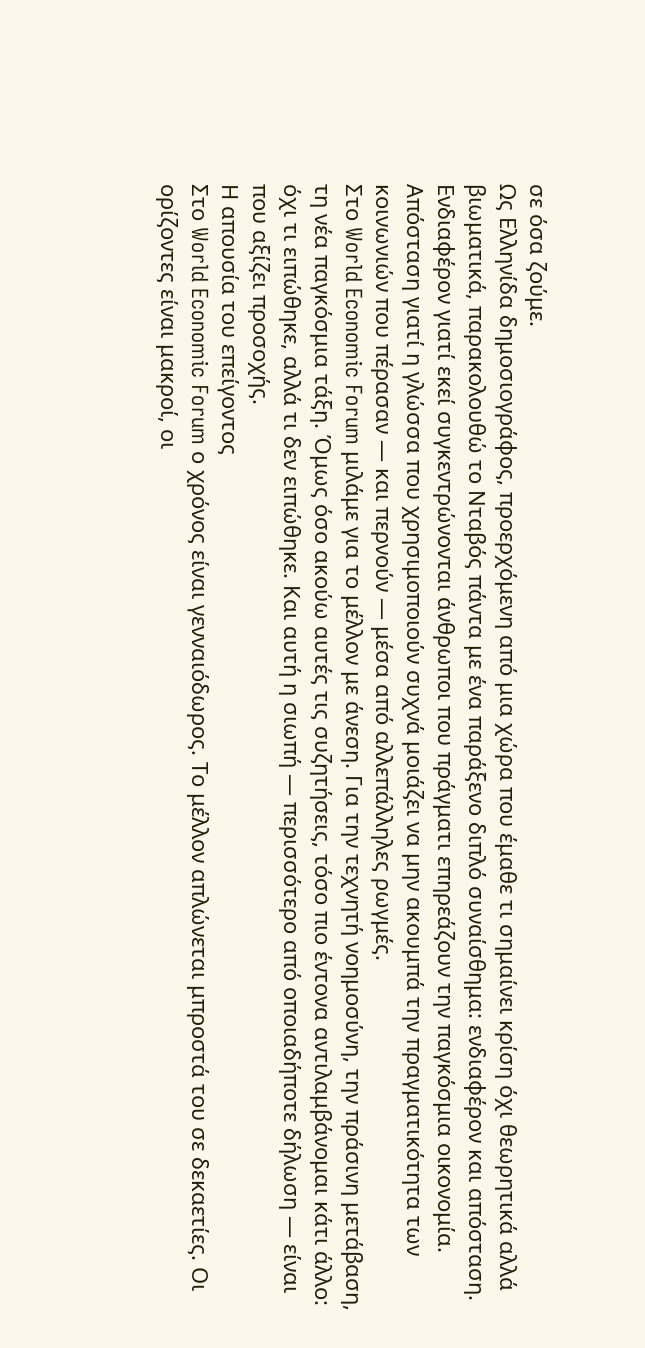σε όσα ζούμε.
Ως Ελληνίδα δημοσιογράφος, προερχόμενη από μια χώρα που έμαθε τι σημαίνει κρίση όχι θεωρητικά αλλά βιωματικά, παρακολουθώ το Νταβός πάντα με ένα παράξενο διπλό συναίσθημα: ενδιαφέρον και απόσταση. Ενδιαφέρον γιατί εκεί συγκεντρώνονται άνθρωποι που πράγματι επηρεάζουν την παγκόσμια οικονομία. Απόσταση γιατί η γλώσσα που χρησιμοποιούν συχνά μοιάζει να μην ακουμπά την πραγματικότητα των κοινωνιών που πέρασαν — και περνούν — μέσα από αλλεπάλληλες ρωγμές.
Στο World Economic Forum μιλάμε για το μέλλον με άνεση. Για την τεχνητή νοημοσύνη, την πράσινη μετάβαση, τη νέα παγκόσμια τάξη. Όμως όσο ακούω αυτές τις συζητήσεις, τόσο πιο έντονα αντιλαμβάνομαι κάτι άλλο: όχι τι ειπώθηκε, αλλά τι δεν ειπώθηκε. Και αυτή η σιωπή — περισσότερο από οποιαδήποτε δήλωση — είναι που αξίζει προσοχής.
Η απουσία του επείγοντος
Στο World Economic Forum ο χρόνος είναι γενναιόδωρος. Το μέλλον απλώνεται μπροστά του σε δεκαετίες. Οι ορίζοντες είναι μακροί, οι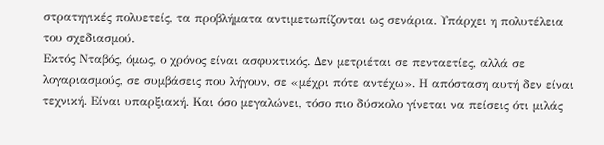στρατηγικές πολυετείς, τα προβλήματα αντιμετωπίζονται ως σενάρια. Υπάρχει η πολυτέλεια του σχεδιασμού.
Εκτός Νταβός, όμως, ο χρόνος είναι ασφυκτικός. Δεν μετριέται σε πενταετίες, αλλά σε λογαριασμούς, σε συμβάσεις που λήγουν, σε «μέχρι πότε αντέχω». Η απόσταση αυτή δεν είναι τεχνική. Είναι υπαρξιακή. Και όσο μεγαλώνει, τόσο πιο δύσκολο γίνεται να πείσεις ότι μιλάς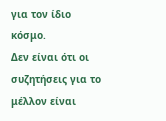για τον ίδιο κόσμο.
Δεν είναι ότι οι συζητήσεις για το μέλλον είναι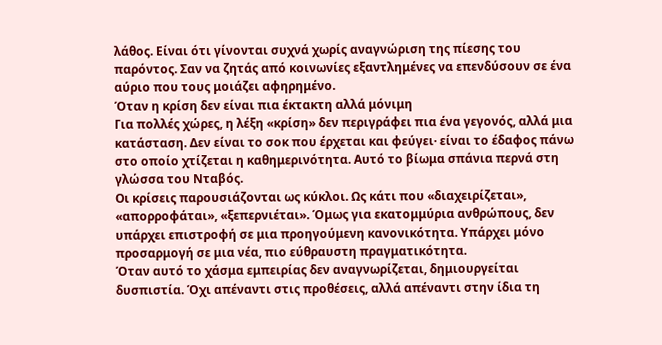λάθος. Είναι ότι γίνονται συχνά χωρίς αναγνώριση της πίεσης του παρόντος. Σαν να ζητάς από κοινωνίες εξαντλημένες να επενδύσουν σε ένα αύριο που τους μοιάζει αφηρημένο.
Όταν η κρίση δεν είναι πια έκτακτη αλλά μόνιμη
Για πολλές χώρες, η λέξη «κρίση» δεν περιγράφει πια ένα γεγονός, αλλά μια κατάσταση. Δεν είναι το σοκ που έρχεται και φεύγει· είναι το έδαφος πάνω στο οποίο χτίζεται η καθημερινότητα. Αυτό το βίωμα σπάνια περνά στη γλώσσα του Νταβός.
Οι κρίσεις παρουσιάζονται ως κύκλοι. Ως κάτι που «διαχειρίζεται», «απορροφάται», «ξεπερνιέται». Όμως για εκατομμύρια ανθρώπους, δεν υπάρχει επιστροφή σε μια προηγούμενη κανονικότητα. Υπάρχει μόνο προσαρμογή σε μια νέα, πιο εύθραυστη πραγματικότητα.
Όταν αυτό το χάσμα εμπειρίας δεν αναγνωρίζεται, δημιουργείται δυσπιστία. Όχι απέναντι στις προθέσεις, αλλά απέναντι στην ίδια τη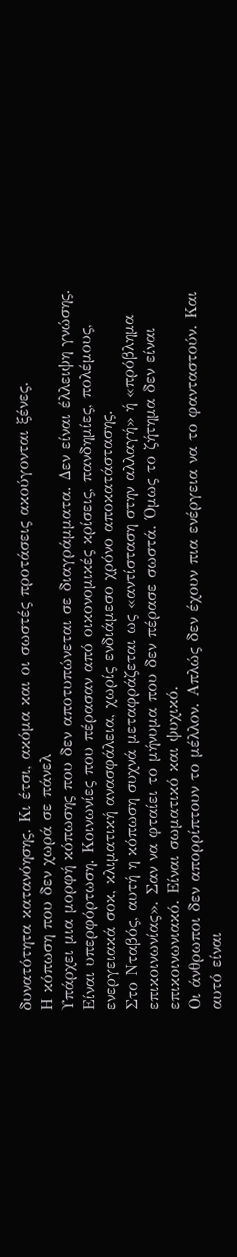δυνατότητα κατανόησης. Κι έτσι, ακόμα και οι σωστές προτάσεις ακούγονται ξένες.
Η κόπωση που δεν χωρά σε πάνελ
Υπάρχει μια μορφή κόπωσης που δεν αποτυπώνεται σε διαγράμματα. Δεν είναι έλλειψη γνώσης. Είναι υπερφόρτωση. Κοινωνίες που πέρασαν από οικονομικές κρίσεις, πανδημίες, πολέμους, ενεργειακά σοκ, κλιματική ανασφάλεια, χωρίς ενδιάμεσο χρόνο αποκατάστασης.
Στο Νταβός, αυτή η κόπωση συχνά μεταφράζεται ως «αντίσταση στην αλλαγή» ή «πρόβλημα επικοινωνίας». Σαν να φταίει το μήνυμα που δεν πέρασε σωστά. Όμως το ζήτημα δεν είναι επικοινωνιακό. Είναι σωματικό και ψυχικό.
Οι άνθρωποι δεν απορρίπτουν το μέλλον. Απλώς δεν έχουν πια ενέργεια να το φανταστούν. Και αυτό είναι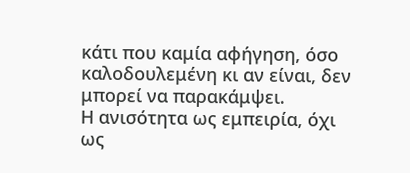κάτι που καμία αφήγηση, όσο καλοδουλεμένη κι αν είναι, δεν μπορεί να παρακάμψει.
Η ανισότητα ως εμπειρία, όχι ως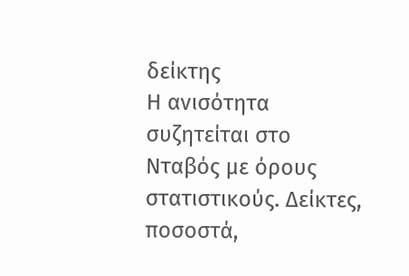δείκτης
Η ανισότητα συζητείται στο Νταβός με όρους στατιστικούς. Δείκτες, ποσοστά,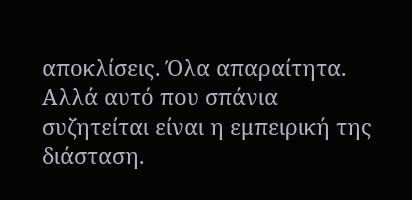αποκλίσεις. Όλα απαραίτητα. Αλλά αυτό που σπάνια συζητείται είναι η εμπειρική της διάσταση.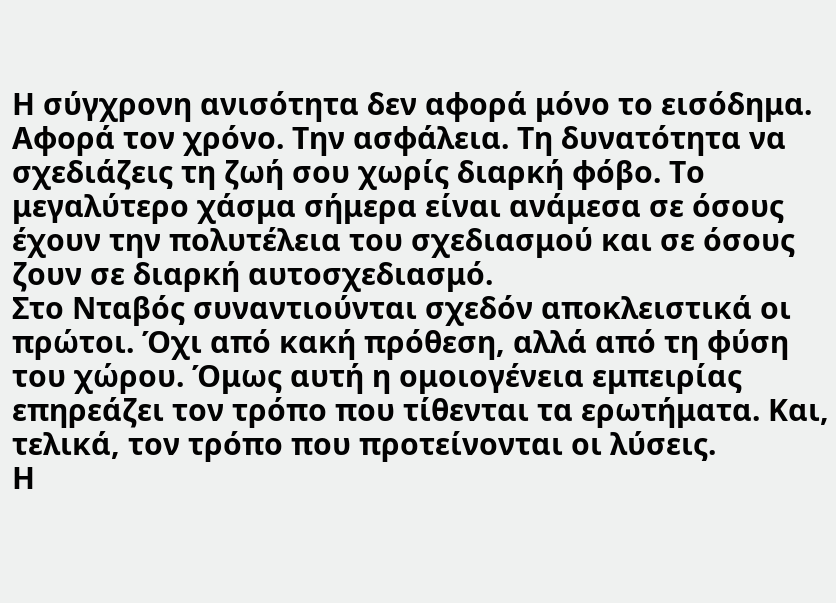Η σύγχρονη ανισότητα δεν αφορά μόνο το εισόδημα. Αφορά τον χρόνο. Την ασφάλεια. Τη δυνατότητα να σχεδιάζεις τη ζωή σου χωρίς διαρκή φόβο. Το μεγαλύτερο χάσμα σήμερα είναι ανάμεσα σε όσους έχουν την πολυτέλεια του σχεδιασμού και σε όσους ζουν σε διαρκή αυτοσχεδιασμό.
Στο Νταβός συναντιούνται σχεδόν αποκλειστικά οι πρώτοι. Όχι από κακή πρόθεση, αλλά από τη φύση του χώρου. Όμως αυτή η ομοιογένεια εμπειρίας επηρεάζει τον τρόπο που τίθενται τα ερωτήματα. Και, τελικά, τον τρόπο που προτείνονται οι λύσεις.
Η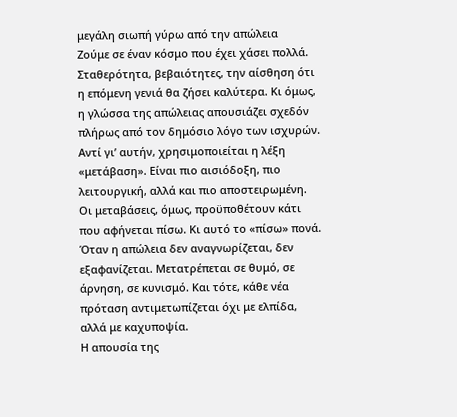μεγάλη σιωπή γύρω από την απώλεια
Ζούμε σε έναν κόσμο που έχει χάσει πολλά. Σταθερότητα, βεβαιότητες, την αίσθηση ότι η επόμενη γενιά θα ζήσει καλύτερα. Κι όμως, η γλώσσα της απώλειας απουσιάζει σχεδόν πλήρως από τον δημόσιο λόγο των ισχυρών.
Αντί γι’ αυτήν, χρησιμοποιείται η λέξη «μετάβαση». Είναι πιο αισιόδοξη, πιο λειτουργική, αλλά και πιο αποστειρωμένη. Οι μεταβάσεις, όμως, προϋποθέτουν κάτι που αφήνεται πίσω. Κι αυτό το «πίσω» πονά.
Όταν η απώλεια δεν αναγνωρίζεται, δεν εξαφανίζεται. Μετατρέπεται σε θυμό, σε άρνηση, σε κυνισμό. Και τότε, κάθε νέα πρόταση αντιμετωπίζεται όχι με ελπίδα, αλλά με καχυποψία.
Η απουσία της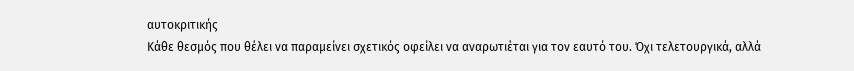αυτοκριτικής
Κάθε θεσμός που θέλει να παραμείνει σχετικός οφείλει να αναρωτιέται για τον εαυτό του. Όχι τελετουργικά, αλλά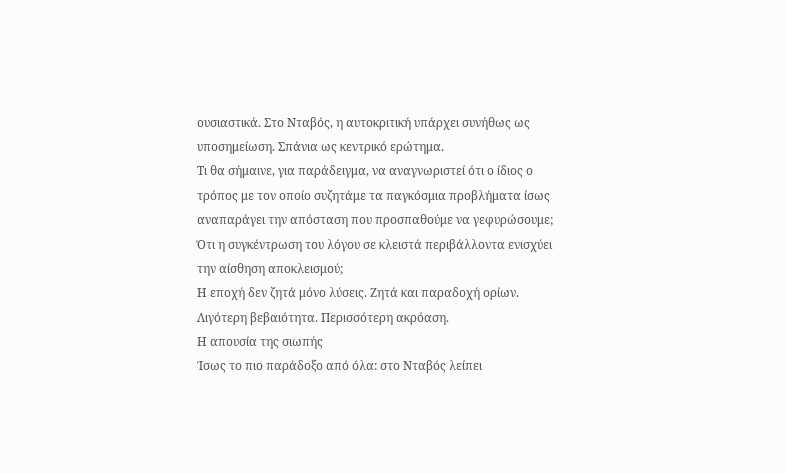ουσιαστικά. Στο Νταβός, η αυτοκριτική υπάρχει συνήθως ως υποσημείωση. Σπάνια ως κεντρικό ερώτημα.
Τι θα σήμαινε, για παράδειγμα, να αναγνωριστεί ότι ο ίδιος ο τρόπος με τον οποίο συζητάμε τα παγκόσμια προβλήματα ίσως αναπαράγει την απόσταση που προσπαθούμε να γεφυρώσουμε; Ότι η συγκέντρωση του λόγου σε κλειστά περιβάλλοντα ενισχύει την αίσθηση αποκλεισμού;
Η εποχή δεν ζητά μόνο λύσεις. Ζητά και παραδοχή ορίων. Λιγότερη βεβαιότητα. Περισσότερη ακρόαση.
Η απουσία της σιωπής
Ίσως το πιο παράδοξο από όλα: στο Νταβός λείπει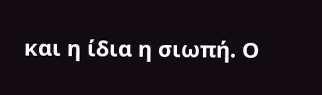και η ίδια η σιωπή. Ο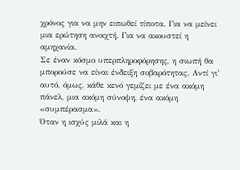χρόνος για να μην ειπωθεί τίποτα. Για να μείνει μια ερώτηση ανοιχτή. Για να ακουστεί η αμηχανία.
Σε έναν κόσμο υπερπληροφόρησης, η σιωπή θα μπορούσε να είναι ένδειξη σοβαρότητας. Αντί γι’ αυτό, όμως, κάθε κενό γεμίζει με ένα ακόμη πάνελ, μια ακόμη σύνοψη, ένα ακόμη «συμπέρασμα».
Όταν η ισχύς μιλά και η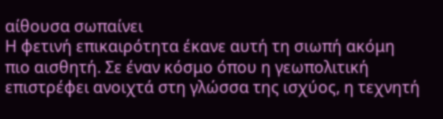αίθουσα σωπαίνει
Η φετινή επικαιρότητα έκανε αυτή τη σιωπή ακόμη πιο αισθητή. Σε έναν κόσμο όπου η γεωπολιτική επιστρέφει ανοιχτά στη γλώσσα της ισχύος, η τεχνητή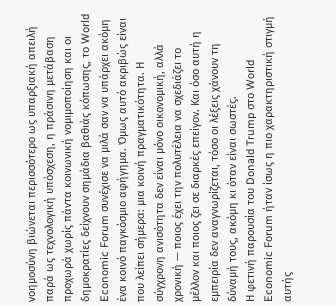νοημοσύνη βιώνεται περισσότερο ως υπαρξιακή απειλή παρά ως τεχνολογική υπόσχεση, η πράσινη μετάβαση προχωρά χωρίς πάντα κοινωνική νομιμοποίηση και οι δημοκρατίες δείχνουν σημάδια βαθιάς κόπωσης, το World Economic Forum συνέχισε να μιλά σαν να υπάρχει ακόμη ένα κοινό παγκόσμιο αφήγημα. Όμως αυτό ακριβώς είναι που λείπει σήμερα: μια κοινή πραγματικότητα. Η σύγχρονη ανισότητα δεν είναι μόνο οικονομική, αλλά χρονική — ποιος έχει την πολυτέλεια να σχεδιάζει το μέλλον και ποιος ζει σε διαρκές επείγον. Και όσο αυτή η εμπειρία δεν αναγνωρίζεται, τόσο οι λέξεις χάνουν τη δύναμή τους, ακόμη κι όταν είναι σωστές.
Η φετινή παρουσία του Donald Trump στο World Economic Forum ήταν ίσως η πιο χαρακτηριστική στιγμή αυτής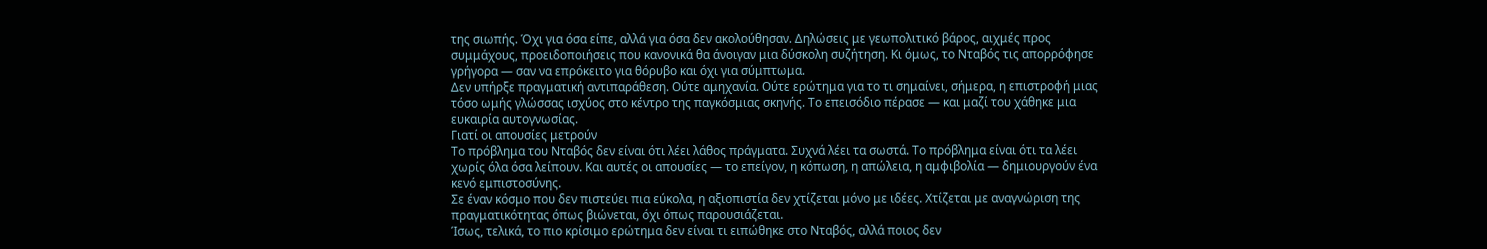της σιωπής. Όχι για όσα είπε, αλλά για όσα δεν ακολούθησαν. Δηλώσεις με γεωπολιτικό βάρος, αιχμές προς συμμάχους, προειδοποιήσεις που κανονικά θα άνοιγαν μια δύσκολη συζήτηση. Κι όμως, το Νταβός τις απορρόφησε γρήγορα — σαν να επρόκειτο για θόρυβο και όχι για σύμπτωμα.
Δεν υπήρξε πραγματική αντιπαράθεση. Ούτε αμηχανία. Ούτε ερώτημα για το τι σημαίνει, σήμερα, η επιστροφή μιας τόσο ωμής γλώσσας ισχύος στο κέντρο της παγκόσμιας σκηνής. Το επεισόδιο πέρασε — και μαζί του χάθηκε μια ευκαιρία αυτογνωσίας.
Γιατί οι απουσίες μετρούν
Το πρόβλημα του Νταβός δεν είναι ότι λέει λάθος πράγματα. Συχνά λέει τα σωστά. Το πρόβλημα είναι ότι τα λέει χωρίς όλα όσα λείπουν. Και αυτές οι απουσίες — το επείγον, η κόπωση, η απώλεια, η αμφιβολία — δημιουργούν ένα κενό εμπιστοσύνης.
Σε έναν κόσμο που δεν πιστεύει πια εύκολα, η αξιοπιστία δεν χτίζεται μόνο με ιδέες. Χτίζεται με αναγνώριση της πραγματικότητας όπως βιώνεται, όχι όπως παρουσιάζεται.
Ίσως, τελικά, το πιο κρίσιμο ερώτημα δεν είναι τι ειπώθηκε στο Νταβός, αλλά ποιος δεν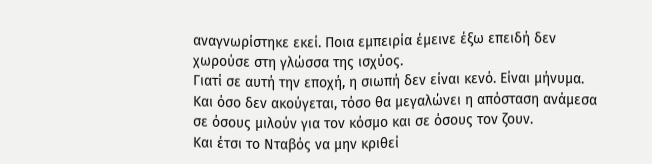αναγνωρίστηκε εκεί. Ποια εμπειρία έμεινε έξω επειδή δεν χωρούσε στη γλώσσα της ισχύος.
Γιατί σε αυτή την εποχή, η σιωπή δεν είναι κενό. Είναι μήνυμα. Και όσο δεν ακούγεται, τόσο θα μεγαλώνει η απόσταση ανάμεσα σε όσους μιλούν για τον κόσμο και σε όσους τον ζουν.
Και έτσι το Νταβός να μην κριθεί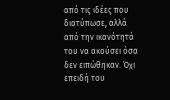από τις ιδέες που διατύπωσε, αλλά από την ικανότητά του να ακούσει όσα δεν ειπώθηκαν. Όχι επειδή του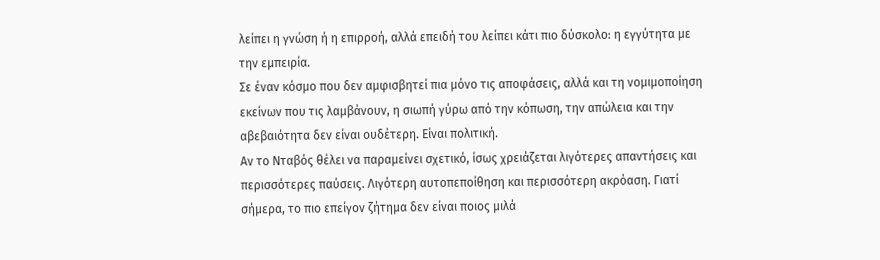λείπει η γνώση ή η επιρροή, αλλά επειδή του λείπει κάτι πιο δύσκολο: η εγγύτητα με την εμπειρία.
Σε έναν κόσμο που δεν αμφισβητεί πια μόνο τις αποφάσεις, αλλά και τη νομιμοποίηση εκείνων που τις λαμβάνουν, η σιωπή γύρω από την κόπωση, την απώλεια και την αβεβαιότητα δεν είναι ουδέτερη. Είναι πολιτική.
Αν το Νταβός θέλει να παραμείνει σχετικό, ίσως χρειάζεται λιγότερες απαντήσεις και περισσότερες παύσεις. Λιγότερη αυτοπεποίθηση και περισσότερη ακρόαση. Γιατί σήμερα, το πιο επείγον ζήτημα δεν είναι ποιος μιλά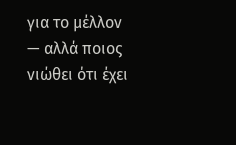για το μέλλον — αλλά ποιος νιώθει ότι έχει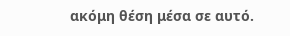ακόμη θέση μέσα σε αυτό.